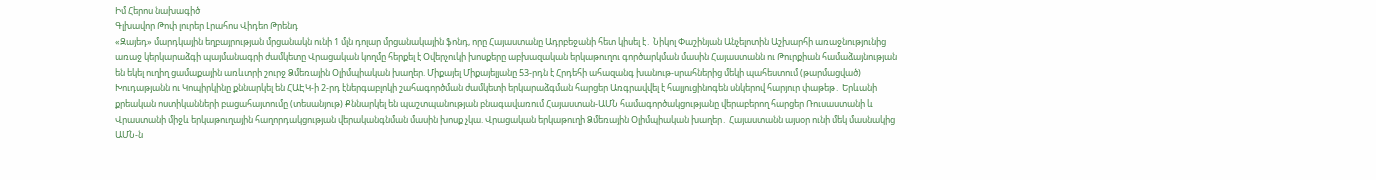Իմ Հերոս նախագիծ
Գլխավոր Թոփ լուրեր Լրահոս Վիդեո Թրենդ
«Զայեդ» մարդկային եղբայրության մրցանակն ունի 1 մլն դոլար մրցանակային ֆոնդ, որը Հայաստանը Ադրբեջանի հետ կիսել է․ Նիկոլ Փաշինյան Անչելոտին Աշխարհի առաջնությունից առաջ կերկարաձգի պայմանագրի ժամկետը Վրացական կողմը հերքել է Օվերչուկի խոսքերը աբխազական երկաթուղու գործարկման մասին Հայաստանն ու Թուրքիան համաձայնության են եկել ուղիղ ցամաքային առևտրի շուրջ Ձմեռային Օլիմպիական խաղեր. Միքայել Միքայելյանը 53-րդն է Հրդեհի ահազանգ խանութ-սրահներից մեկի պահեստում (թարմացված) Խուդաթյանն ու Կոպիրկինը քննարկել են ՀԱԷԿ-ի 2-րդ էներգաբլոկի շահագործման ժամկետի երկարաձգման հարցեր Առգրավվել է հալյուցինոգեն սնկերով հարյուր փաթեթ․ Երևանի քրեական ոստիկանների բացահայտումը (տեսանյութ) Քննարկել են պաշտպանության բնագավառում Հայաստան-ԱՄՆ համագործակցությանը վերաբերող հարցեր Ռուսաստանի և Վրաստանի միջև երկաթուղային հաղորդակցության վերականգնման մասին խոսք չկա. Վրացական երկաթուղի Ձմեռային Օլիմպիական խաղեր․ Հայաստանն այսօր ունի մեկ մասնակից ԱՄՆ-ն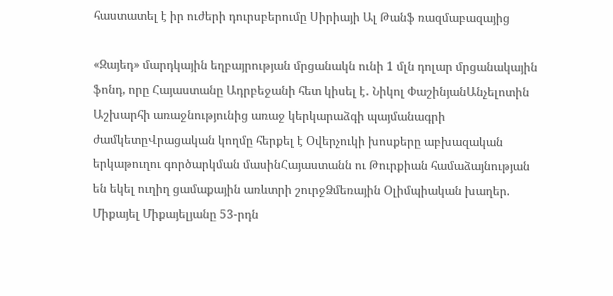հաստատել է իր ուժերի դուրսբերումը Սիրիայի Ալ Թանֆ ռազմաբազայից

«Զայեդ» մարդկային եղբայրության մրցանակն ունի 1 մլն դոլար մրցանակային ֆոնդ, որը Հայաստանը Ադրբեջանի հետ կիսել է․ Նիկոլ ՓաշինյանԱնչելոտին Աշխարհի առաջնությունից առաջ կերկարաձգի պայմանագրի ժամկետըՎրացական կողմը հերքել է Օվերչուկի խոսքերը աբխազական երկաթուղու գործարկման մասինՀայաստանն ու Թուրքիան համաձայնության են եկել ուղիղ ցամաքային առևտրի շուրջՁմեռային Օլիմպիական խաղեր. Միքայել Միքայելյանը 53-րդն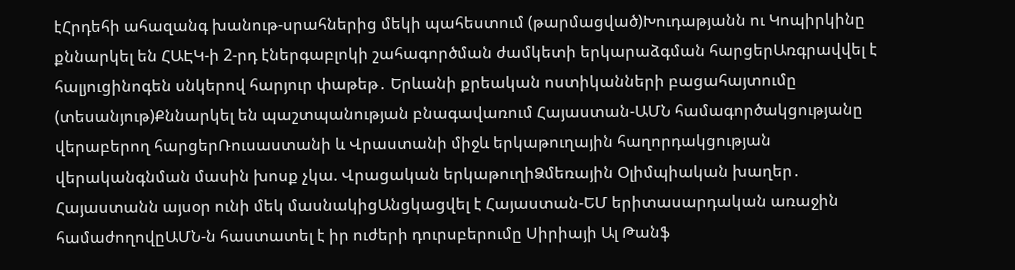էՀրդեհի ահազանգ խանութ-սրահներից մեկի պահեստում (թարմացված)Խուդաթյանն ու Կոպիրկինը քննարկել են ՀԱԷԿ-ի 2-րդ էներգաբլոկի շահագործման ժամկետի երկարաձգման հարցերԱռգրավվել է հալյուցինոգեն սնկերով հարյուր փաթեթ․ Երևանի քրեական ոստիկանների բացահայտումը (տեսանյութ)Քննարկել են պաշտպանության բնագավառում Հայաստան-ԱՄՆ համագործակցությանը վերաբերող հարցերՌուսաստանի և Վրաստանի միջև երկաթուղային հաղորդակցության վերականգնման մասին խոսք չկա. Վրացական երկաթուղիՁմեռային Օլիմպիական խաղեր․ Հայաստանն այսօր ունի մեկ մասնակիցԱնցկացվել է Հայաստան-ԵՄ երիտասարդական առաջին համաժողովըԱՄՆ-ն հաստատել է իր ուժերի դուրսբերումը Սիրիայի Ալ Թանֆ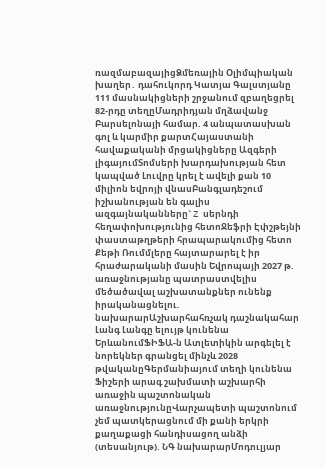ռազմաբազայիցՁմեռային Օլիմպիական խաղեր․ դահուկորդ Կատյա Գալստյանը 111 մասնակիցների շրջանում զբաղեցրել 82-րդը տեղըՄադրիդյան մղձավանջ Բարսելոնայի համար. 4 անպատասխան գոլ և կարմիր քարտՀայաստանի հավաքականի մրցակիցները Ազգերի լիգայումՏոմսերի խարդախության հետ կապված Լուվրը կրել է ավելի քան 10 միլիոն եվրոյի վնասԲանգլադեշում իշխանության են գալիս ազգայնականները` Z սերնդի հեղափոխությունից հետոՋեֆրի Էփշթեյնի փաստաթղթերի հրապարակումից հետո Քեթի Ռումմլերը հայտարարել է իր հրաժարականի մասին Եվրոպայի 2027 թ. առաջնությանը պատրաստվելիս մեծածավալ աշխատանքներ ունենք իրականացնելու. նախարարԱշխարհահռչակ դաշնակահար Լանգ Լանգը ելույթ կունենա ԵրևանումՖԻՖԱ-ն Ատլետիկին արգելել է նորեկներ գրանցել մինչև 2028 թվականըԳերմանիայում տեղի կունենա Ֆիշերի արագ շախմատի աշխարհի առաջին պաշտոնական առաջնությունըՎարչապետի պաշտոնում չեմ պատկերացնում մի քանի երկրի քաղաքացի հանդիսացող անձի (տեսանյութ). ՆԳ նախարարՄոդուլյար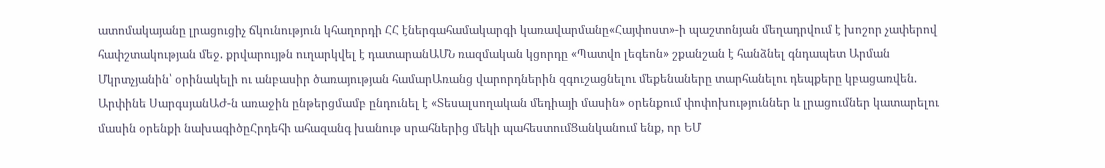ատոմակայանը լրացուցիչ ճկունություն կհաղորդի ՀՀ էներգահամակարգի կառավարմանը«Հայփոստ»-ի պաշտոնյան մեղադրվում է խոշոր չափերով հափշտակության մեջ. քրվարույթն ուղարկվել է դատարանԱՄՆ ռազմական կցորդը «Պատվո լեգեոն» շքանշան է հանձնել գնդապետ Արման Մկրտչյանին՝ օրինակելի ու անբասիր ծառայության համարԱռանց վարորդներին զգուշացնելու մեքենաները տարհանելու դեպքերը կբացառվեն. Արփինե ՍարգսյանԱԺ-ն առաջին ընթերցմամբ ընդունել է «Տեսալսողական մեդիայի մասին» օրենքում փոփոխություններ և լրացումներ կատարելու մասին օրենքի նախագիծըՀրդեհի ահազանգ խանութ սրահներից մեկի պահեստումՑանկանում ենք, որ ԵՄ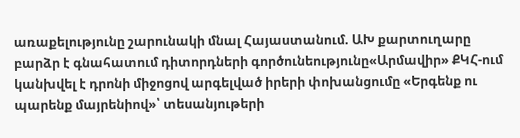առաքելությունը շարունակի մնալ Հայաստանում. ԱԽ քարտուղարը բարձր է գնահատում դիտորդների գործունեությունը«Արմավիր» ՔԿՀ-ում կանխվել է դրոնի միջոցով արգելված իրերի փոխանցումը «Երգենք ու պարենք մայրենիով»՝ տեսանյութերի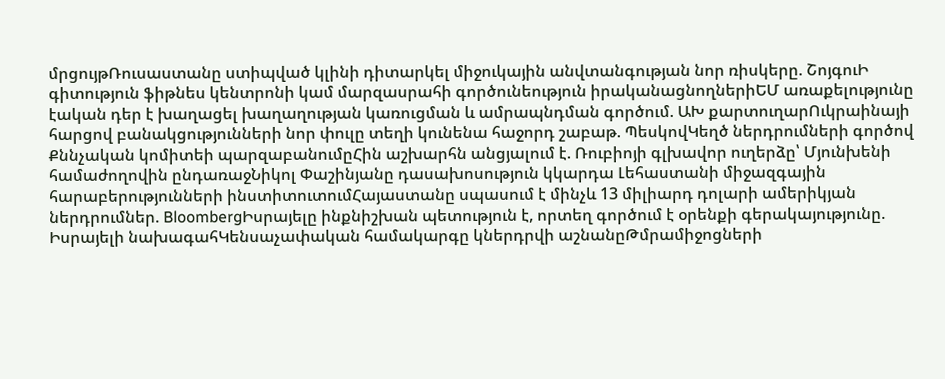մրցույթՌուսաստանը ստիպված կլինի դիտարկել միջուկային անվտանգության նոր ռիսկերը. ՇոյգուԻ գիտություն ֆիթնես կենտրոնի կամ մարզասրահի գործունեություն իրականացնողներիԵՄ առաքելությունը էական դեր է խաղացել խաղաղության կառուցման և ամրապնդման գործում. ԱԽ քարտուղարՈւկրաինայի հարցով բանակցությունների նոր փուլը տեղի կունենա հաջորդ շաբաթ. ՊեսկովԿեղծ ներդրումների գործով Քննչական կոմիտեի պարզաբանումըՀին աշխարհն անցյալում է. Ռուբիոյի գլխավոր ուղերձը՝ Մյունխենի համաժողովին ընդառաջՆիկոլ Փաշինյանը դասախոսություն կկարդա Լեհաստանի միջազգային հարաբերությունների ինստիտուտումՀայաստանը սպասում է մինչև 13 միլիարդ դոլարի ամերիկյան ներդրումներ. BloombergԻսրայելը ինքնիշխան պետություն է, որտեղ գործում է օրենքի գերակայությունը. Իսրայելի նախագահԿենսաչափական համակարգը կներդրվի աշնանըԹմրամիջոցների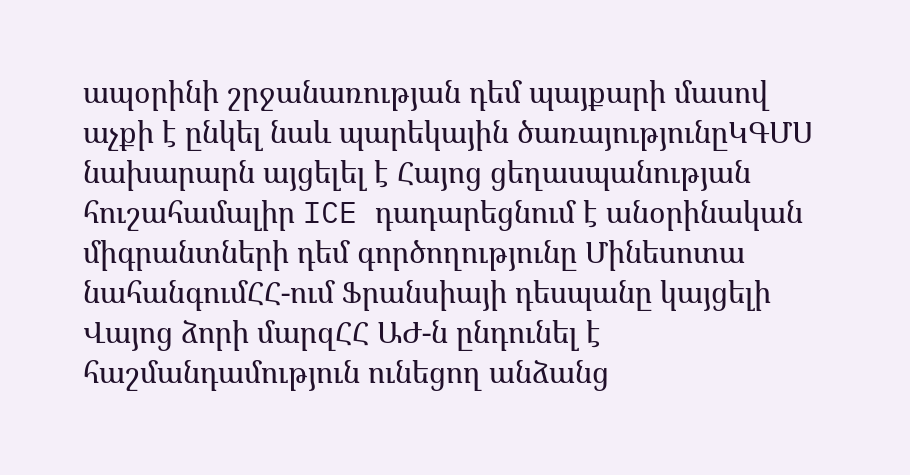ապօրինի շրջանառության դեմ պայքարի մասով աչքի է ընկել նաև պարեկային ծառայությունըԿԳՄՍ նախարարն այցելել է Հայոց ցեղասպանության հուշահամալիր ICE դադարեցնում է անօրինական միգրանտների դեմ գործողությունը Մինեսոտա նահանգումՀՀ-ում Ֆրանսիայի դեսպանը կայցելի Վայոց ձորի մարզՀՀ ԱԺ-ն ընդունել է հաշմանդամություն ունեցող անձանց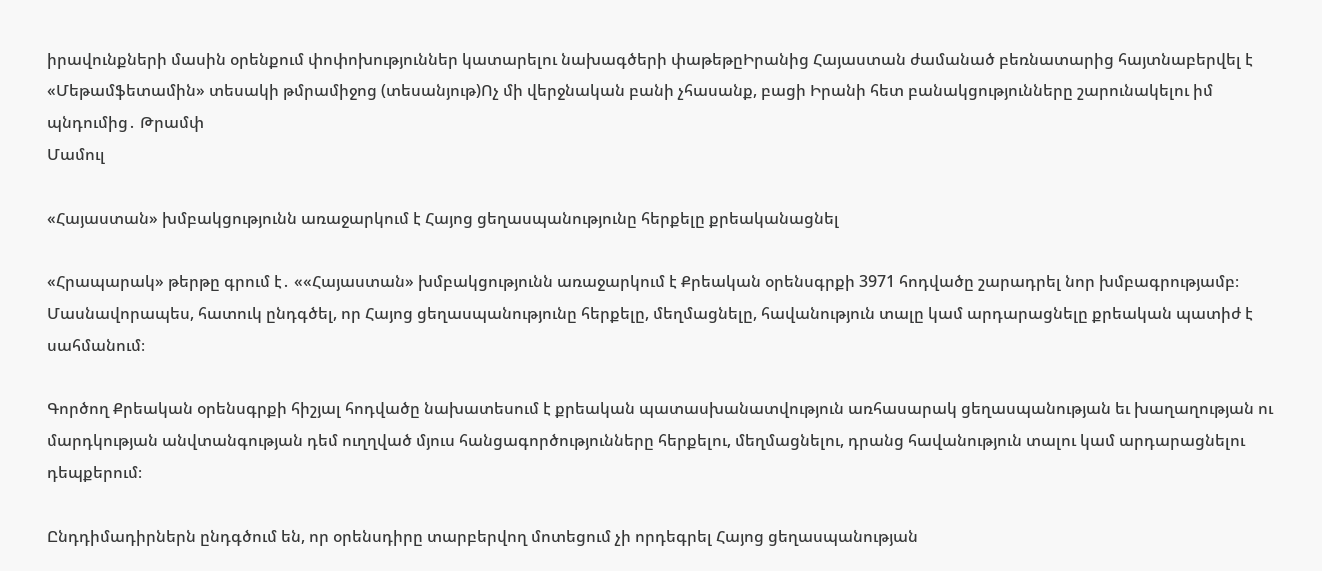իրավունքների մասին օրենքում փոփոխություններ կատարելու նախագծերի փաթեթըԻրանից Հայաստան ժամանած բեռնատարից հայտնաբերվել է «Մեթամֆետամին» տեսակի թմրամիջոց (տեսանյութ)Ոչ մի վերջնական բանի չհասանք, բացի Իրանի հետ բանակցությունները շարունակելու իմ պնդումից․ Թրամփ
Մամուլ

«Հայաստան» խմբակցությունն առաջարկում է Հայոց ցեղասպանությունը հերքելը քրեականացնել

«Հրապարակ» թերթը գրում է․ ««Հայաստան» խմբակցությունն առաջարկում է Քրեական օրենսգրքի 3971 հոդվածը շարադրել նոր խմբագրությամբ։ Մասնավորապես, հատուկ ընդգծել, որ Հայոց ցեղասպանությունը հերքելը, մեղմացնելը, հավանություն տալը կամ արդարացնելը քրեական պատիժ է սահմանում։

Գործող Քրեական օրենսգրքի հիշյալ հոդվածը նախատեսում է քրեական պատասխանատվություն առհասարակ ցեղասպանության եւ խաղաղության ու մարդկության անվտանգության դեմ ուղղված մյուս հանցագործությունները հերքելու, մեղմացնելու, դրանց հավանություն տալու կամ արդարացնելու դեպքերում։

Ընդդիմադիրներն ընդգծում են, որ օրենսդիրը տարբերվող մոտեցում չի որդեգրել Հայոց ցեղասպանության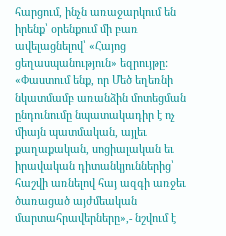հարցում, ինչն առաջարկում են իրենք՝ օրենքում մի բառ ավելացնելով՝ «Հայոց ցեղասպանություն» եզրույթը: «Փաստում ենք, որ Մեծ եղեռնի նկատմամբ առանձին մոտեցման ընդունումը նպատակադիր է ոչ միայն պատմական, այլեւ քաղաքական, սոցիալական եւ իրավական դիտանկյուններից՝ հաշվի առնելով հայ ազգի առջեւ ծառացած այժմեական մարտահրավերները»,- նշվում է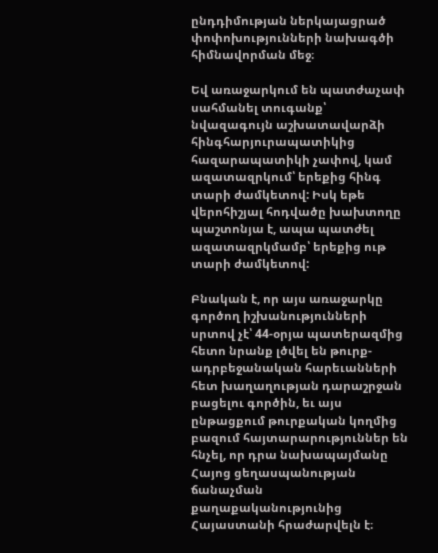ընդդիմության ներկայացրած փոփոխությունների նախագծի հիմնավորման մեջ։

Եվ առաջարկում են պատժաչափ սահմանել տուգանք՝ նվազագույն աշխատավարձի հինգհարյուրապատիկից հազարապատիկի չափով, կամ ազատազրկում՝ երեքից հինգ տարի ժամկետով: Իսկ եթե վերոհիշյալ հոդվածը խախտողը պաշտոնյա է, ապա պատժել ազատազրկմամբ՝ երեքից ութ տարի ժամկետով:

Բնական է, որ այս առաջարկը գործող իշխանությունների սրտով չէ՝ 44-օրյա պատերազմից հետո նրանք լծվել են թուրք-ադրբեջանական հարեւանների հետ խաղաղության դարաշրջան բացելու գործին, եւ այս ընթացքում թուրքական կողմից բազում հայտարարություններ են հնչել, որ դրա նախապայմանը Հայոց ցեղասպանության ճանաչման քաղաքականությունից Հայաստանի հրաժարվելն է։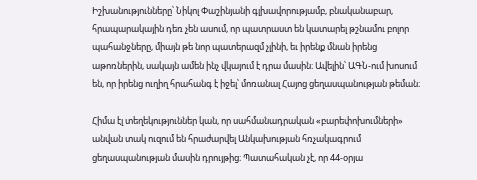Իշխանությունները՝ Նիկոլ Փաշինյանի գլխավորությամբ, բնականաբար, հրապարակային դեռ չեն ասում, որ պատրաստ են կատարել թշնամու բոլոր պահանջները, միայն թե նոր պատերազմ չլինի, եւ իրենք մնան իրենց աթոռներին, սակայն ամեն ինչ վկայում է դրա մասին։ Ավելին՝ ԱԳՆ-ում խոսում են, որ իրենց ուղիղ հրահանգ է իջել՝ մոռանալ Հայոց ցեղասպանության թեման։

Հիմա էլ տեղեկություններ կան, որ սահմանադրական «բարեփոխումների» անվան տակ ուզում են հրաժարվել Անկախության հռչակագրում ցեղասպանության մասին դրույթից։ Պատահական չէ, որ 44-օրյա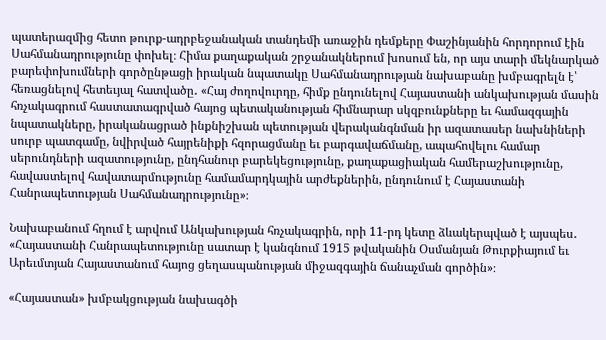պատերազմից հետո թուրք-ադրբեջանական տանդեմի առաջին դեմքերը Փաշինյանին հորդորում էին Սահմանադրությունը փոխել։ Հիմա քաղաքական շրջանակներում խոսում են, որ այս տարի մեկնարկած բարեփոխումների գործընթացի իրական նպատակը Սահմանադրության նախաբանը խմբագրելն է՝ հեռացնելով հետեւյալ հատվածը․ «Հայ ժողովուրդը, հիմք ընդունելով Հայաստանի անկախության մասին հռչակագրում հաստատագրված հայոց պետականության հիմնարար սկզբունքները եւ համազգային նպատակները, իրականացրած ինքնիշխան պետության վերականգնման իր ազատասեր նախնիների սուրբ պատգամը, նվիրված հայրենիքի հզորացմանը եւ բարգավաճմանը, ապահովելու համար սերունդների ազատությունը, ընդհանուր բարեկեցությունը, քաղաքացիական համերաշխությունը, հավաստելով հավատարմությունը համամարդկային արժեքներին, ընդունում է Հայաստանի Հանրապետության Սահմանադրությունը»։

Նախաբանում հղում է արվում Անկախության հռչակագրին, որի 11-րդ կետը ձևակերպված է այսպես․ «Հայաստանի Հանրապետությունը սատար է կանգնում 1915 թվականին Օսմանյան Թուրքիայում եւ Արեւմտյան Հայաստանում հայոց ցեղասպանության միջազգային ճանաչման գործին»։

«Հայաստան» խմբակցության նախագծի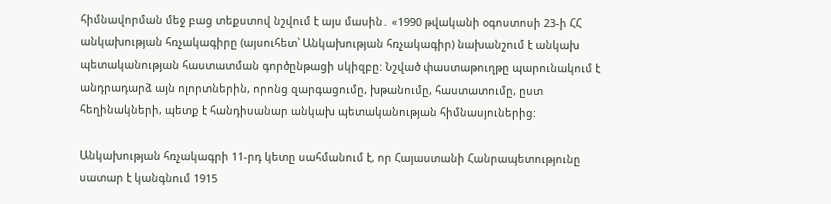հիմնավորման մեջ բաց տեքստով նշվում է այս մասին․ «1990 թվականի օգոստոսի 23-ի ՀՀ անկախության հռչակագիրը (այսուհետ՝ Անկախության հռչակագիր) նախանշում է անկախ պետականության հաստատման գործընթացի սկիզբը: Նշված փաստաթուղթը պարունակում է անդրադարձ այն ոլորտներին, որոնց զարգացումը, խթանումը, հաստատումը, ըստ հեղինակների, պետք է հանդիսանար անկախ պետականության հիմնասյուներից:

Անկախության հռչակագրի 11-րդ կետը սահմանում է, որ Հայաստանի Հանրապետությունը սատար է կանգնում 1915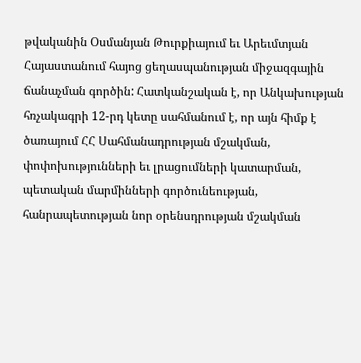թվականին Օսմանյան Թուրքիայում եւ Արեւմտյան Հայաստանում հայոց ցեղասպանության միջազգային ճանաչման գործին: Հատկանշական է, որ Անկախության հռչակագրի 12-րդ կետը սահմանում է, որ այն հիմք է ծառայում ՀՀ Սահմանադրության մշակման, փոփոխությունների եւ լրացումների կատարման, պետական մարմինների գործունեության, հանրապետության նոր օրենսդրության մշակման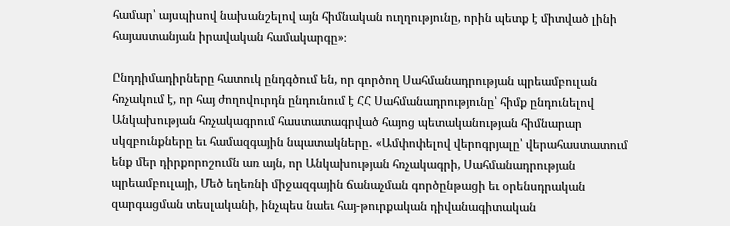համար՝ այսպիսով նախանշելով այն հիմնական ուղղությունը, որին պետք է միտված լինի հայաստանյան իրավական համակարգը»։

Ընդդիմադիրները հատուկ ընդգծում են, որ գործող Սահմանադրության պրեամբուլան հռչակում է, որ հայ ժողովուրդն ընդունում է ՀՀ Սահմանադրությունը՝ հիմք ընդունելով Անկախության հռչակագրում հաստատագրված հայոց պետականության հիմնարար սկզբունքները եւ համազգային նպատակները․ «Ամփոփելով վերոգրյալը՝ վերահաստատում ենք մեր դիրքորոշումն առ այն, որ Անկախության հռչակագրի, Սահմանադրության պրեամբուլայի, Մեծ եղեռնի միջազգային ճանաչման գործընթացի եւ օրենսդրական զարգացման տեսլականի, ինչպես նաեւ հայ-թուրքական դիվանագիտական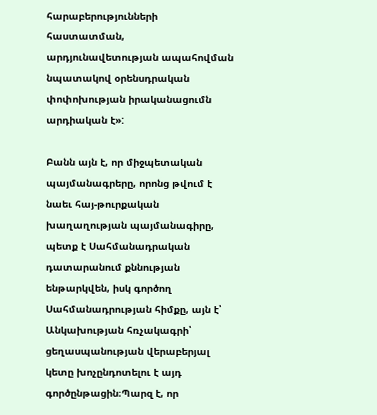հարաբերությունների հաստատման, արդյունավետության ապահովման նպատակով օրենսդրական փոփոխության իրականացումն արդիական է»:

Բանն այն է, որ միջպետական պայմանագրերը, որոնց թվում է նաեւ հայ-թուրքական խաղաղության պայմանագիրը, պետք է Սահմանադրական դատարանում քննության ենթարկվեն, իսկ գործող Սահմանադրության հիմքը, այն է՝ Անկախության հռչակագրի՝ ցեղասպանության վերաբերյալ կետը խոչընդոտելու է այդ գործընթացին։Պարզ է, որ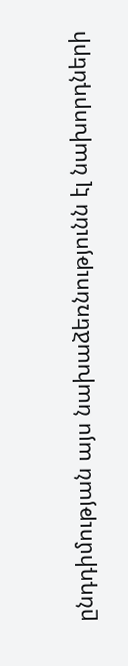ընդդիմության այս նախաձեռնությունն էլ նախորդների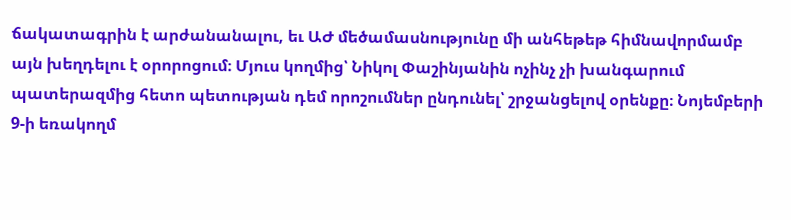ճակատագրին է արժանանալու, եւ ԱԺ մեծամասնությունը մի անհեթեթ հիմնավորմամբ այն խեղդելու է օրորոցում։ Մյուս կողմից՝ Նիկոլ Փաշինյանին ոչինչ չի խանգարում պատերազմից հետո պետության դեմ որոշումներ ընդունել՝ շրջանցելով օրենքը։ Նոյեմբերի 9-ի եռակողմ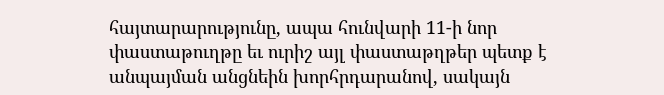հայտարարությունը, ապա հունվարի 11-ի նոր փաստաթուղթը եւ ուրիշ այլ փաստաթղթեր պետք է անպայման անցնեին խորհրդարանով, սակայն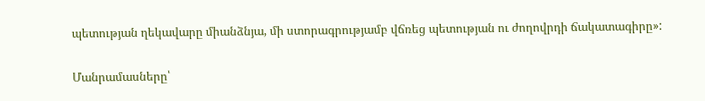պետության ղեկավարը միանձնյա, մի ստորագրությամբ վճռեց պետության ու ժողովրդի ճակատագիրը»:

Մանրամասները՝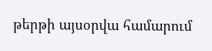թերթի այսօրվա համարում